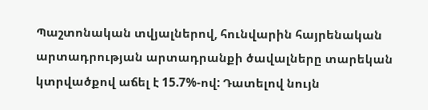Պաշտոնական տվյալներով, հունվարին հայրենական արտադրության արտադրանքի ծավալները տարեկան կտրվածքով աճել է 15.7%-ով: Դատելով նույն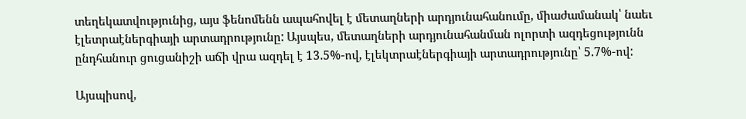տեղեկատվությունից, այս ֆենոմենն ապահովել է մետաղների արդյունահանումը, միաժամանակ՝ նաեւ էլետրաէներգիայի արտադրությունը: Այսպես, մետաղների արդյունահանման ոլորտի ազդեցությունն ընդհանուր ցուցանիշի աճի վրա ազդել է 13.5%-ով, էլեկտրաէներգիայի արտադրությունը՝ 5.7%-ով:

Այսպիսով,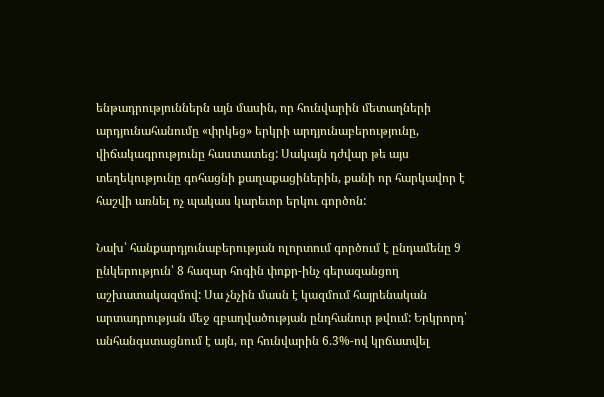ենթադրություններն այն մասին, որ հունվարին մետաղների արդյունահանումը «փրկեց» երկրի արդյունաբերությունը, վիճակագրությունը հաստատեց: Սակայն դժվար թե այս տեղեկությունը գոհացնի քաղաքացիներին, քանի որ հարկավոր է հաշվի առնել ոչ պակաս կարեւոր երկու գործոն:

Նախ՝ հանքարդյունաբերության ոլորտում գործում է ընդամենը 9 ընկերություն՝ 8 հազար հոգին փոքր-ինչ գերազանցող աշխատակազմով: Սա չնչին մասն է կազմում հայրենական արտադրության մեջ զբաղվածության ընդհանուր թվում: Երկրորդ՝ անհանգստացնում է այն, որ հունվարին 6.3%-ով կրճատվել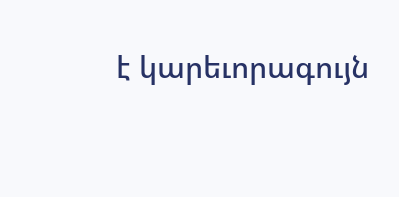է կարեւորագույն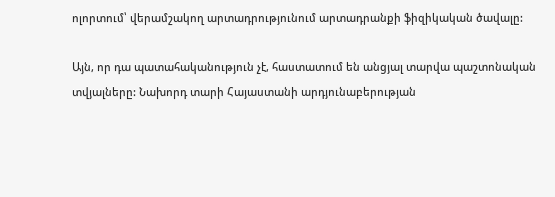ոլորտում՝ վերամշակող արտադրությունում արտադրանքի ֆիզիկական ծավալը:

Այն, որ դա պատահականություն չէ, հաստատում են անցյալ տարվա պաշտոնական տվյալները: Նախորդ տարի Հայաստանի արդյունաբերության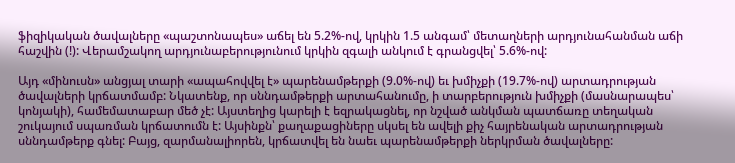ֆիզիկական ծավալները «պաշտոնապես» աճել են 5.2%-ով, կրկին 1.5 անգամ՝ մետաղների արդյունահանման աճի հաշվին (!): Վերամշակող արդյունաբերությունում կրկին զգալի անկում է գրանցվել՝ 5.6%-ով:

Այդ «մինուսն» անցյալ տարի «ապահովվել է» պարենամթերքի (9.0%-ով) եւ խմիչքի (19.7%-ով) արտադրության ծավալների կրճատմամբ: Նկատենք, որ սննդամթերքի արտահանումը, ի տարբերություն խմիչքի (մասնարապես՝ կոնյակի), համեմատաբար մեծ չէ: Այստեղից կարելի է եզրակացնել, որ նշված անկման պատճառը տեղական շուկայում սպառման կրճատումն է: Այսինքն՝ քաղաքացիները սկսել են ավելի քիչ հայրենական արտադրության սննդամթերք գնել: Բայց, զարմանալիորեն, կրճատվել են նաեւ պարենամթերքի ներկրման ծավալները: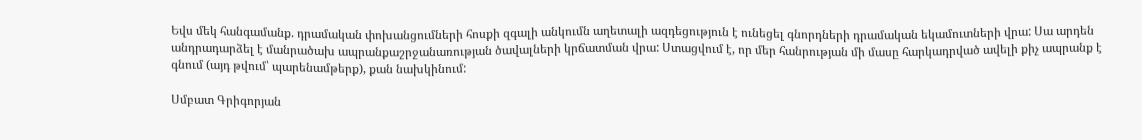Եվս մեկ հանգամանք. դրամական փոխանցումների հոսքի զգալի անկումն աղետալի ազդեցություն է ունեցել գնորդների դրամական եկամուտների վրա: Սա արդեն անդրադարձել է մանրածախ ապրանքաշրջանառության ծավալների կրճատման վրա: Ստացվում է, որ մեր հանրության մի մասը հարկադրված ավելի քիչ ապրանք է գնում (այդ թվում՝ պարենամթերք), քան նախկինում:

Սմբատ Գրիգորյան